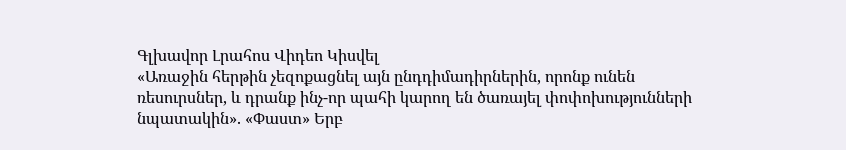Գլխավոր Լրահոս Վիդեո Կիսվել
«Առաջին հերթին չեզոքացնել այն ընդդիմադիրներին, որոնք ունեն ռեսուրսներ, և դրանք ինչ-որ պահի կարող են ծառայել փոփոխությունների նպատակին». «Փաստ» Երբ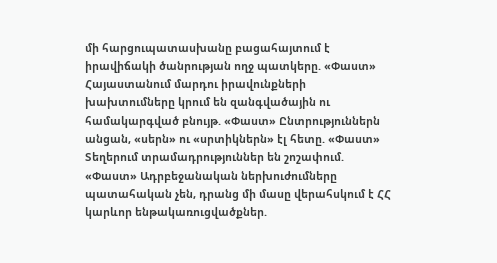մի հարցուպատասխանը բացահայտում է իրավիճակի ծանրության ողջ պատկերը. «Փաստ» Հայաստանում մարդու իրավունքների խախտումները կրում են զանգվածային ու համակարգված բնույթ. «Փաստ» Ընտրություններն անցան, «սերն» ու «սրտիկներն» էլ հետը. «Փաստ» Տեղերում տրամադրություններ են շոշափում. «Փաստ» Ադրբեջանական ներխուժումները պատահական չեն, դրանց մի մասը վերահսկում է ՀՀ կարևոր ենթակառուցվածքներ.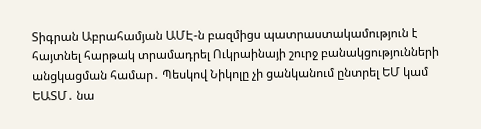Տիգրան Աբրահամյան ԱՄԷ-ն բազմիցս պատրաստակամություն է հայտնել հարթակ տրամադրել Ուկրաինայի շուրջ բանակցությունների անցկացման համար․ Պեսկով Նիկոլը չի ցանկանում ընտրել ԵՄ կամ ԵԱՏՄ․ նա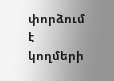փորձում է կողմերի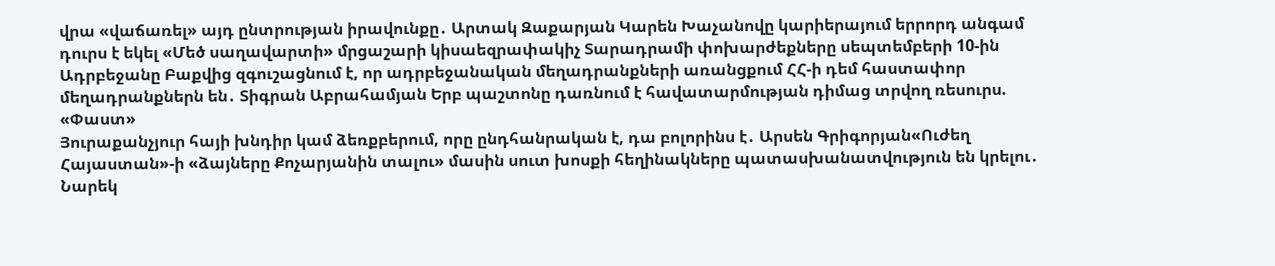վրա «վաճառել» այդ ընտրության իրավունքը․ Արտակ Զաքարյան Կարեն Խաչանովը կարիերայում երրորդ անգամ դուրս է եկել «Մեծ սաղավարտի» մրցաշարի կիսաեզրափակիչ Տարադրամի փոխարժեքները սեպտեմբերի 10-ին Ադրբեջանը Բաքվից զգուշացնում է, որ ադրբեջանական մեղադրանքների առանցքում ՀՀ-ի դեմ հաստափոր մեղադրանքներն են․ Տիգրան Աբրահամյան Երբ պաշտոնը դառնում է հավատարմության դիմաց տրվող ռեսուրս. «Փաստ»
Յուրաքանչյուր հայի խնդիր կամ ձեռքբերում, որը ընդհանրական է, դա բոլորինս է․ Արսեն Գրիգորյան«Ուժեղ Հայաստան»-ի «ձայները Քոչարյանին տալու» մասին սուտ խոսքի հեղինակները պատասխանատվություն են կրելու․ Նարեկ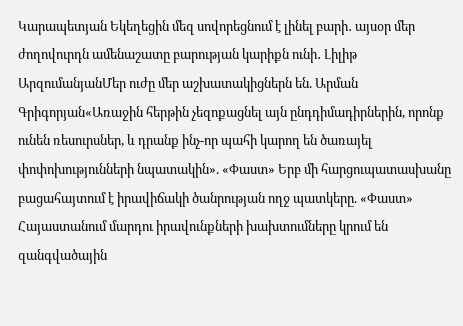Կարապետյան Եկեղեցին մեզ սովորեցնում է լինել բարի․ այսօր մեր ժողովուրդն ամենաշատը բարության կարիքն ունի․ Լիլիթ ԱրզումանյանՄեր ուժը մեր աշխատակիցներն են. Արման Գրիգորյան«Առաջին հերթին չեզոքացնել այն ընդդիմադիրներին, որոնք ունեն ռեսուրսներ, և դրանք ինչ-որ պահի կարող են ծառայել փոփոխությունների նպատակին». «Փաստ» Երբ մի հարցուպատասխանը բացահայտում է իրավիճակի ծանրության ողջ պատկերը. «Փաստ» Հայաստանում մարդու իրավունքների խախտումները կրում են զանգվածային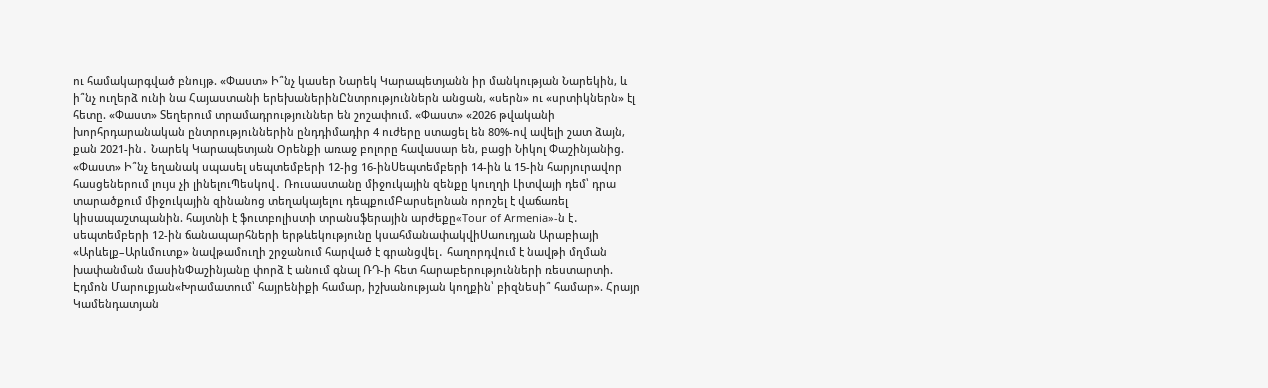ու համակարգված բնույթ. «Փաստ» Ի՞նչ կասեր Նարեկ Կարապետյանն իր մանկության Նարեկին, և ի՞նչ ուղերձ ունի նա Հայաստանի երեխաներինԸնտրություններն անցան, «սերն» ու «սրտիկներն» էլ հետը. «Փաստ» Տեղերում տրամադրություններ են շոշափում. «Փաստ» «2026 թվականի խորհրդարանական ընտրություններին ընդդիմադիր 4 ուժերը ստացել են 80%-ով ավելի շատ ձայն, քան 2021-ին․ Նարեկ Կարապետյան Oրենքի առաջ բոլորը հավասար են, բացի Նիկոլ Փաշինյանից. «Փաստ» Ի՞նչ եղանակ սպասել սեպտեմբերի 12-ից 16-ինՍեպտեմբերի 14-ին և 15-ին հարյուրավոր հասցեներում լույս չի լինելուՊեսկով․ Ռուսաստանը միջուկային զենքը կուղղի Լիտվայի դեմ՝ դրա տարածքում միջուկային զինանոց տեղակայելու դեպքումԲարսելոնան որոշել է վաճառել կիսապաշտպանին. հայտնի է ֆուտբոլիստի տրանսֆերային արժեքը«Tour of Armenia»-ն է․ սեպտեմբերի 12-ին ճանապարհների երթևեկությունը կսահմանափակվիՍաուդյան Արաբիայի «Արևելք–Արևմուտք» նավթամուղի շրջանում հարված է գրանցվել․ հաղորդվում է նավթի մղման խափանման մասինՓաշինյանը փորձ է անում գնալ ՌԴ-ի հետ հարաբերությունների ռեստարտի. Էդմոն Մարուքյան«Խրամատում՝ հայրենիքի համար, իշխանության կողքին՝ բիզնեսի՞ համար». Հրայր Կամենդատյան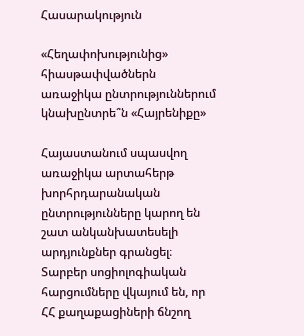Հասարակություն

«Հեղափոխությունից» հիասթափվածներն առաջիկա ընտրություններում կնախընտրե՞ն «Հայրենիքը»

Հայաստանում սպասվող առաջիկա արտահերթ խորհրդարանական ընտրությունները կարող են շատ անկանխատեսելի արդյունքներ գրանցել։ Տարբեր սոցիոլոգիական հարցումները վկայում են, որ ՀՀ քաղաքացիների ճնշող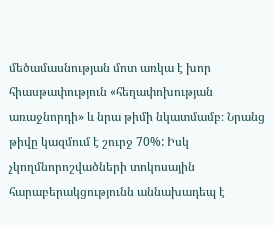մեծամասնության մոտ առկա է խոր հիասթափություն «հեղափոխության առաջնորդի» և նրա թիմի նկատմամբ։ Նրանց թիվը կազմում է շուրջ 70%: Իսկ չկողմնորոշվածների տոկոսային հարաբերակցությունն աննախադեպ է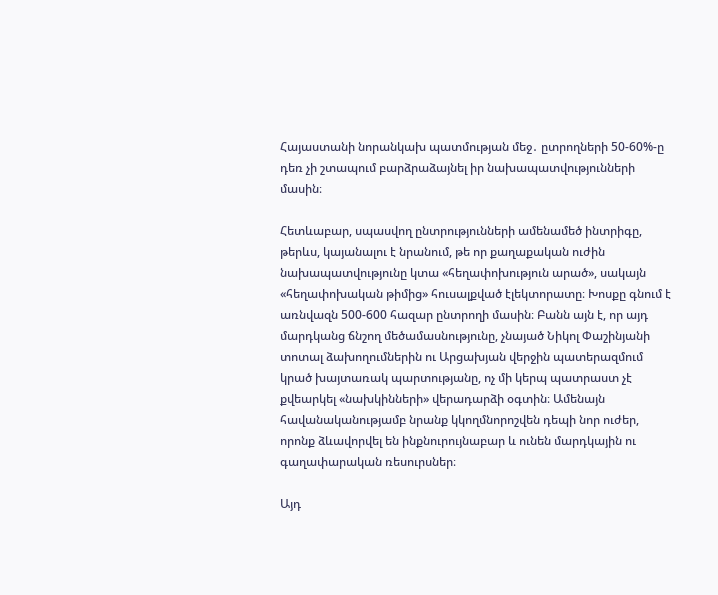Հայաստանի նորանկախ պատմության մեջ․ ըտրողների 50-60%-ը դեռ չի շտապում բարձրաձայնել իր նախապատվությունների մասին։

Հետևաբար, սպասվող ընտրությունների ամենամեծ ինտրիգը, թերևս, կայանալու է նրանում, թե որ քաղաքական ուժին նախապատվությունը կտա «հեղափոխություն արած», սակայն «հեղափոխական թիմից» հուսալքված էլեկտորատը։ Խոսքը գնում է առնվազն 500-600 հազար ընտրողի մասին։ Բանն այն է, որ այդ մարդկանց ճնշող մեծամասնությունը, չնայած Նիկոլ Փաշինյանի տոտալ ձախողումներին ու Արցախյան վերջին պատերազմում կրած խայտառակ պարտությանը, ոչ մի կերպ պատրաստ չէ քվեարկել «նախկինների» վերադարձի օգտին։ Ամենայն հավանականությամբ նրանք կկողմնորոշվեն դեպի նոր ուժեր, որոնք ձևավորվել են ինքնուրույնաբար և ունեն մարդկային ու գաղափարական ռեսուրսներ։

Այդ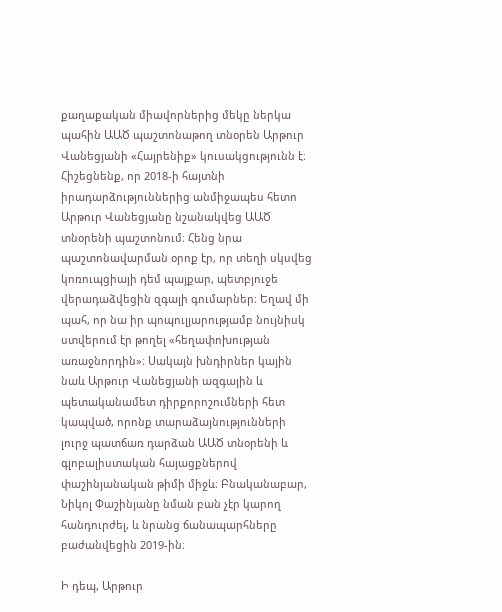քաղաքական միավորներից մեկը ներկա պահին ԱԱԾ պաշտոնաթող տնօրեն Արթուր Վանեցյանի «Հայրենիք» կուսակցությունն է։ Հիշեցնենք, որ 2018-ի հայտնի իրադարձություններից անմիջապես հետո Արթուր Վանեցյանը նշանակվեց ԱԱԾ տնօրենի պաշտոնում։ Հենց նրա պաշտոնավարման օրոք էր, որ տեղի սկսվեց կոռուպցիայի դեմ պայքար, պետբյուջե վերադաձվեցին զգալի գումարներ։ Եղավ մի պահ, որ նա իր պոպուլյարությամբ նույնիսկ ստվերում էր թողել «հեղափոխության առաջնորդին»։ Սակայն խնդիրներ կային նաև Արթուր Վանեցյանի ազգային և պետականամետ դիրքորոշումների հետ կապված, որոնք տարաձայնությունների լուրջ պատճառ դարձան ԱԱԾ տնօրենի և գլոբալիստական հայացքներով փաշինյանական թիմի միջև։ Բնականաբար, Նիկոլ Փաշինյանը նման բան չէր կարող հանդուրժել, և նրանց ճանապարհները բաժանվեցին 2019-ին։

Ի դեպ, Արթուր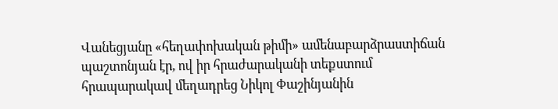Վանեցյանը «հեղափոխական թիմի» ամենաբարձրաստիճան պաշտոնյան էր, ով իր հրաժարականի տեքստում հրապարակավ մեղադրեց Նիկոլ Փաշինյանին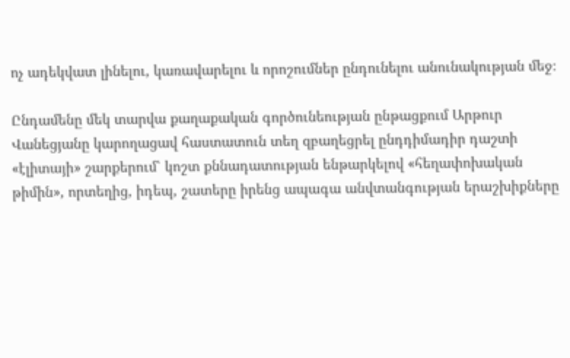ոչ ադեկվատ լինելու, կառավարելու և որոշումներ ընդունելու անունակության մեջ։

Ընդամենը մեկ տարվա քաղաքական գործունեության ընթացքում Արթուր Վանեցյանը կարողացավ հաստատուն տեղ զբաղեցրել ընդդիմադիր դաշտի «էլիտայի» շարքերում՝ կոշտ քննադատության ենթարկելով «հեղափոխական թիմին», որտեղից, իդեպ, շատերը իրենց ապագա անվտանգության երաշխիքները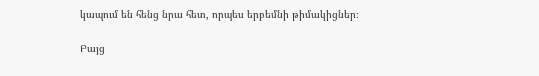կապում են հենց նրա հետ, որպես երբեմնի թիմակիցներ։

Բայց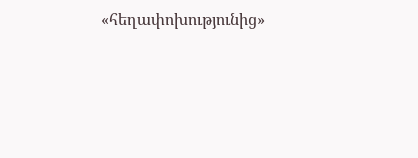«հեղափոխությունից»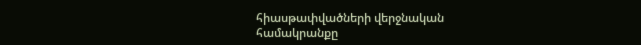հիասթափվածների վերջնական համակրանքը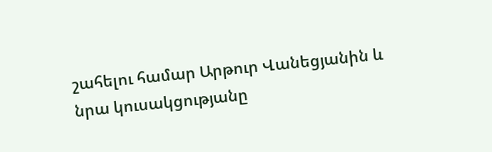շահելու համար Արթուր Վանեցյանին և նրա կուսակցությանը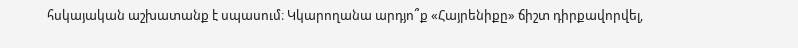հսկայական աշխատանք է սպասում։ Կկարողանա արդյո՞ք «Հայրենիքը» ճիշտ դիրքավորվել,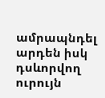ամրապնդել արդեն իսկ դսևորվող ուրույն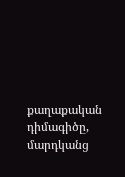քաղաքական դիմագիծը, մարդկանց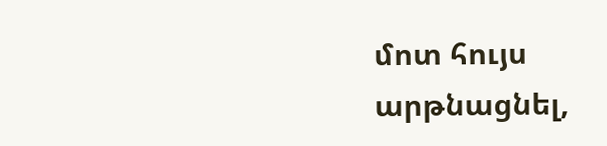մոտ հույս արթնացնել,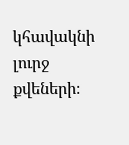կհավակնի լուրջ քվեների։